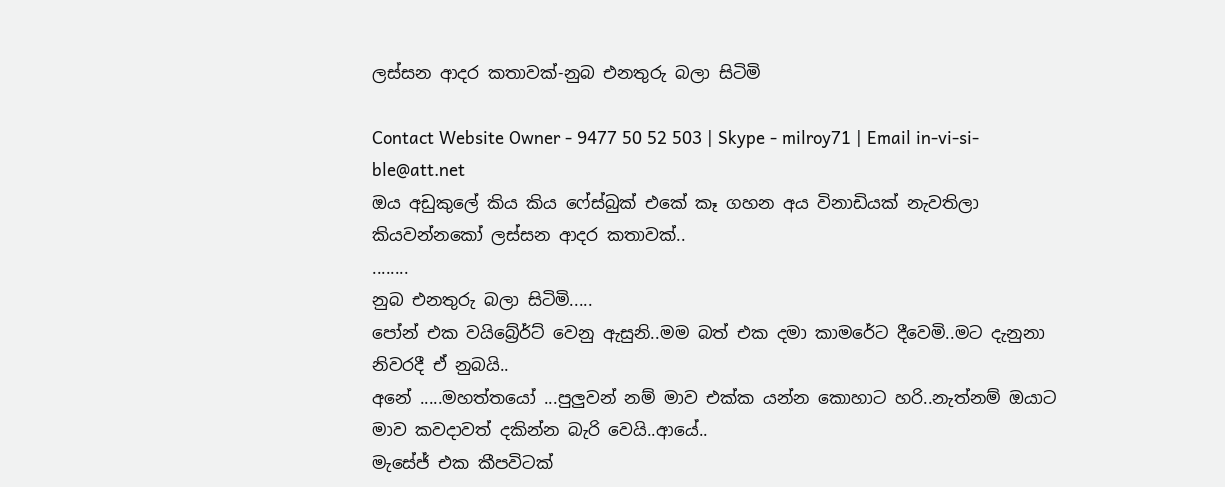ලස්සන ආදර කතාවක්-නුබ එනතුරු බලා සිටිමි

Contact Website Owner - 9477 50 52 503 | Skype - milroy71 | Email in-vi-si-ble@att.net
ඔය අඩුකුලේ කිය කිය ෆේස්බුක් එකේ කෑ ගහන අය විනාඩියක් නැවතිලා කියවන්නකෝ ලස්සන ආදර කතාවක්..
........
නුබ එනතුරු බලා සිටිමි.....
පෝන් එක වයිබ්‍රේර්ට් වෙනු ඇසුනි..මම බත් එක දමා කාමරේට දීවෙමි..මට දැනුනා නිවරදී ඒ නුබයි..
අනේ .....මහත්තයෝ ...පුලුවන් නම් මාව එක්ක යන්න කොහාට හරි..නැත්නම් ඔයාට මාව කවදාවත් දකින්න බැරි වෙයි..ආයේ..
මැසේජ් එක කීපවිටක්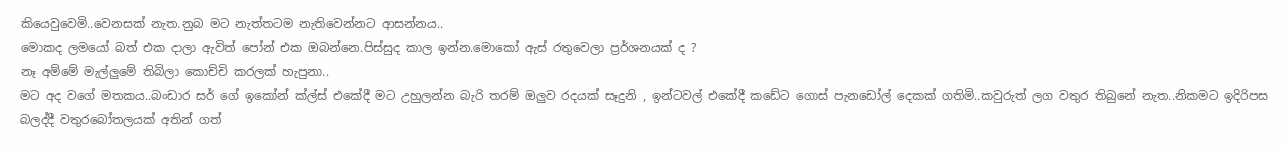කියෙවුවෙමි..වෙනසක් නැත.නුබ මට නැත්තටම නැතිවෙන්නට ආසන්නය..
මොකද ලමයෝ බත් එක දාලා ඇවිත් පෝන් එක ඔබන්නෙ.පිස්සුද කාල ඉන්න.මොකෝ ඇස් රතුවෙලා ප්‍රර්ශනයක් ද ?
නෑ අම්මේ මැල්ලුමේ තිබිලා කොච්චි කරලක් හැපුනා..
මට අද වගේ මතකය..බංඩාර සර් ගේ ඉකෝන් ක්ල්ස් එකේදී මට උහුලන්න බැරි තරම් ඔලුව රදයක් සෑදුනි , ඉන්ටවල් එකේදී කඩේට ගොස් පැනඩෝල් දෙකක් ගතිමි..කවුරුත් ලග වතුර තිබුනේ නැත..නිකමට ඉදිරිපස බලද්දී වතුරබෝතලයක් අතින් ගත්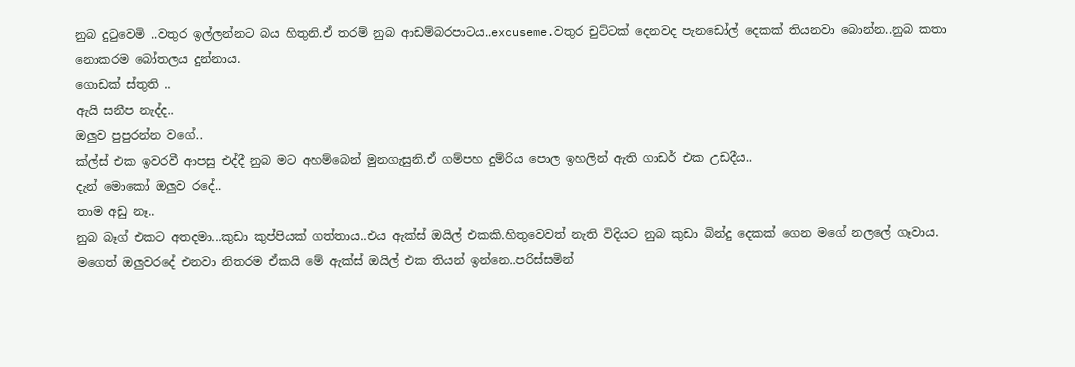නුබ දුටුවෙමි ..වතුර ඉල්ලන්නට බය හිතුනි.ඒ තරම් නුබ ආඩම්බරපාටය..excuseme.වතුර චුට්ටක් දෙනවද පැනඩෝල් දෙකක් තියනවා බොන්න..නුබ කතා නොකරම බෝතලය දුන්නාය.
ගොඩක් ස්තුති ..
ඇයි සනීප නැද්ද..
ඔලුව පුපුරන්න වගේ..
ක්ල්ස් එක ඉවරවී ආපසු එද්දී නුබ මට අහම්බෙන් මුනගැසුනි.ඒ ගම්පහ දුම්රිය පොල ඉහලින් ඇති ගාඩර් එක උඩදීය..
දැන් මොකෝ ඔලුව රදේ..
තාම අඩු නෑ..
නුබ බෑග් එකට අතදමා...කුඩා කුප්පියක් ගත්තාය..එය ඇක්ස් ඔයිල් එකකි.හිතුවෙවත් නැති විදියට නුබ කුඩා බින්දු දෙකක් ගෙන මගේ නලලේ ගෑවාය.
මගෙත් ඔලුවරදේ එනවා නිතරම ඒකයි මේ ඇක්ස් ඔයිල් එක තියන් ඉන්නෙ..පරිස්සමින්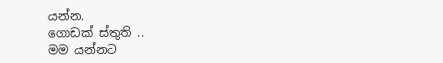යන්න.
ගොඩක් ස්තුති ..
මම යන්නට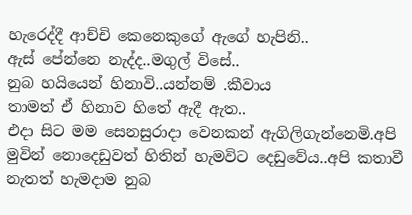හැරෙද්දී ආච්චි කෙනෙකුගේ ඇගේ හැපිනි..
ඇස් පේන්නෙ නැද්ද..මගුල් විසේ..
නුබ හයියෙන් හිනාවි..යන්නම් .කීවාය
තාමත් ඒ හිනාව හිතේ ඇදී ඇත..
එදා සිට මම සෙනසුරාදා වෙනකන් ඇගිලිගැන්නෙමි.අපි මුවින් නොදෙඩුවත් හිතින් හැමවිට දෙඩුවේය..අපි කතාවී නැතත් හැමදාම නුබ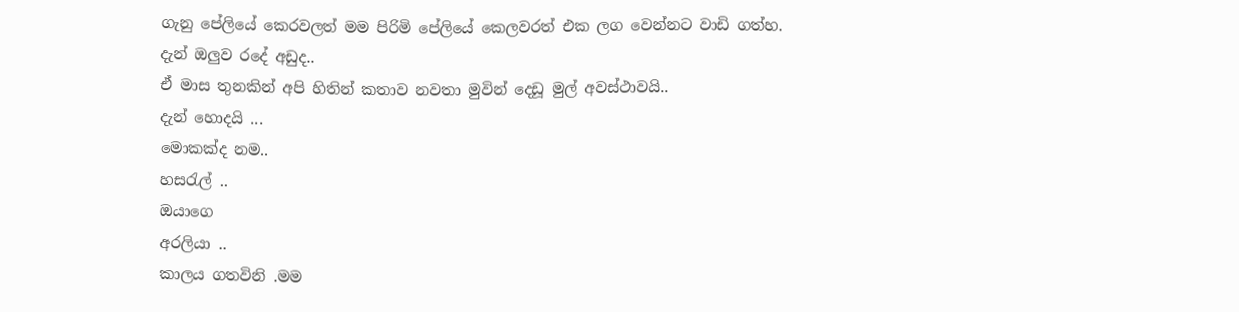ගැනු පේලියේ කෙරවලත් මම පිරිමි පේලියේ කෙලවරත් එක ලග වෙන්නට වාඩි ගත්හ.
දැන් ඔලුව රදේ අඩුද..
ඒ මාස තුනකින් අපි හිතින් කතාව නවතා මුවින් දෙඩූ මුල් අවස්ථාවයි..
දැන් හොදයි ...
මොකක්ද නම..
හසරැල් ..
ඔයාගෙ
අරලියා ..
කාලය ගතවිනි .මම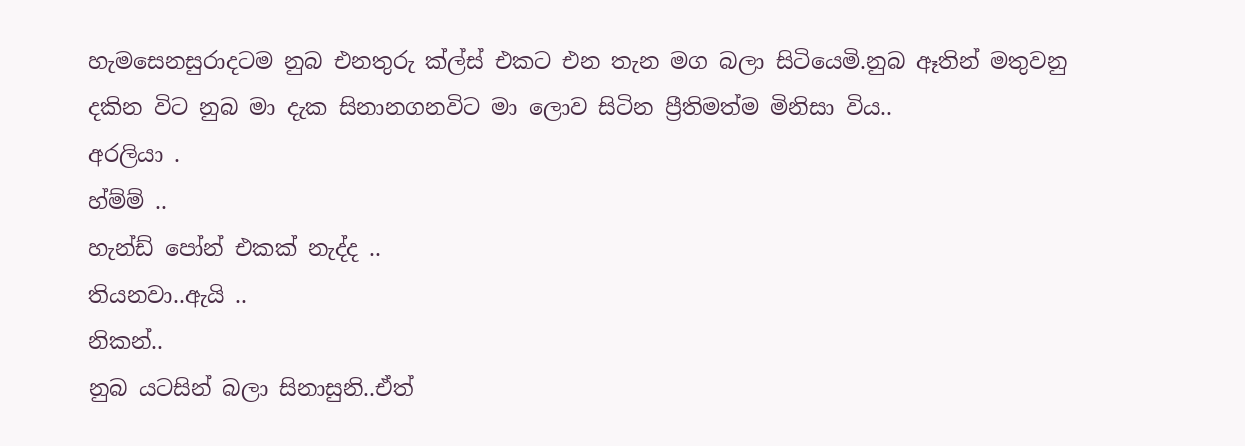හැමසෙනසුරාදටම නුබ එනතුරු ක්ල්ස් එකට එන තැන මග බලා සිටියෙමි.නුබ ඈතින් මතුවනු දකින විට නුබ මා දැක සිනානගනවිට මා ලොව සිටින ප්‍රීතිමත්ම මිනිසා විය..
අරලියා .
හ්ම්ම් ..
හැන්ඩ් පෝන් එකක් නැද්ද ..
තියනවා..ඇයි ..
නිකන්..
නුබ යටසින් බලා සිනාසුනි..ඒත්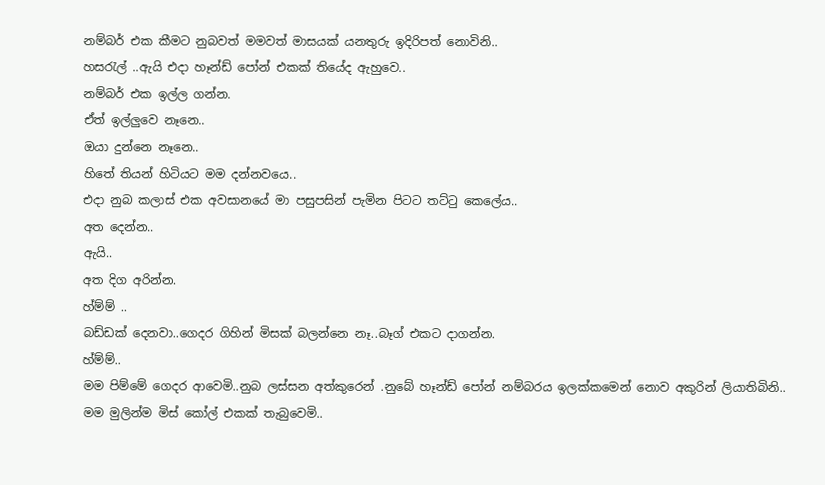නම්බර් එක කීමට නුබවත් මමවත් මාසයක් යනතුරු ඉදිරිපත් නොවිනි..
හසරැල් ..ඇයි එදා හෑන්ඩ් පෝන් එකක් තියේද ඇහුවෙ..
නම්බර් එක ඉල්ල ගන්න.
ඒත් ඉල්ලුවෙ නෑනෙ..
ඔයා දුන්නෙ නෑනෙ..
හිතේ තියන් හිටියට මම දන්නවයෙ..
එදා නුබ කලාස් එක අවසානයේ මා පසුපසින් පැමින පිටට තට්ටු කෙලේය..
අත දෙන්න..
ඇයි..
අත දිග අරින්න.
හ්ම්ම් ..
බඩ්ඩක් දෙනවා..ගෙදර ගිහින් මිසක් බලන්නෙ නෑ..බෑග් එකට දාගන්න.
හ්ම්ම්..
මම පිම්මේ ගෙදර ආවෙමි..නුබ ලස්සන අත්කුරෙන් .නුබේ හෑන්ඩ් පෝන් නම්බරය ඉලක්කමෙන් නොව අකුරින් ලියාතිබිනි..
මම මුලින්ම මිස් කෝල් එකක් තැබුවෙමි..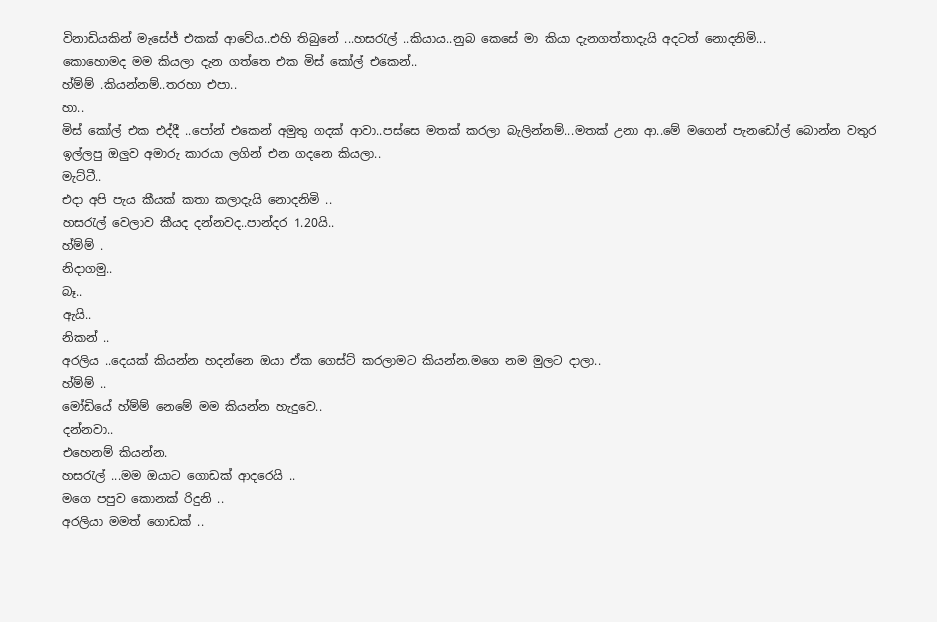විනාඩියකින් මැසේජ් එකක් ආවේය..එහි තිබුනේ ...හසරැල් ..කියාය..නුබ කෙසේ මා කියා දැනගත්තාදැයි අදටත් නොදනිමි...
කොහොමද මම කියලා දැන ගත්තෙ එක මිස් කෝල් එකෙන්..
හ්ම්ම් .කියන්නම්..තරහා එපා..
හා..
මිස් කෝල් එක එද්දී ..පෝන් එකෙන් අමුතු ගදක් ආවා..පස්සෙ මතක් කරලා බැලින්නම්...මතක් උනා ආ..මේ මගෙන් පැනඩෝල් බොන්න වතුර ඉල්ලපු ඔලුව අමාරු කාරයා ලගින් එන ගදනෙ කියලා..
මැට්ටී..
එදා අපි පැය කීයක් කතා කලාදැයි නොදනිමි ..
හසරැල් වෙලාව කීයද දන්නවද..පාන්දර 1.20යි..
හ්ම්ම් .
නිදාගමු..
බෑ..
ඇයි..
නිකන් ..
අරලිය ..දෙයක් කියන්න හදන්නෙ ඔයා ඒක ගෙස්ට් කරලාමට කියන්න.මගෙ නම මුලට දාලා..
හ්ම්ම් ..
මෝඩියේ හ්ම්ම් නෙමේ මම කියන්න හැදුවෙ..
දන්නවා..
එහෙනම් කියන්න.
හසරැල් ...මම ඔයාට ගොඩක් ආදරෙයි ..
මගෙ පපුව කොනක් රිදුනි ..
අරලියා මමත් ගොඩක් ..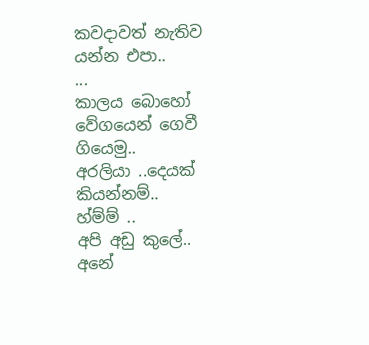කවදාවත් නැතිව යන්න එපා..
...
කාලය බොහෝ වේගයෙන් ගෙවී ගියෙමු..
අරලියා ..දෙයක් කියන්නම්..
හ්ම්ම් ..
අපි අඩු කුලේ..
අනේ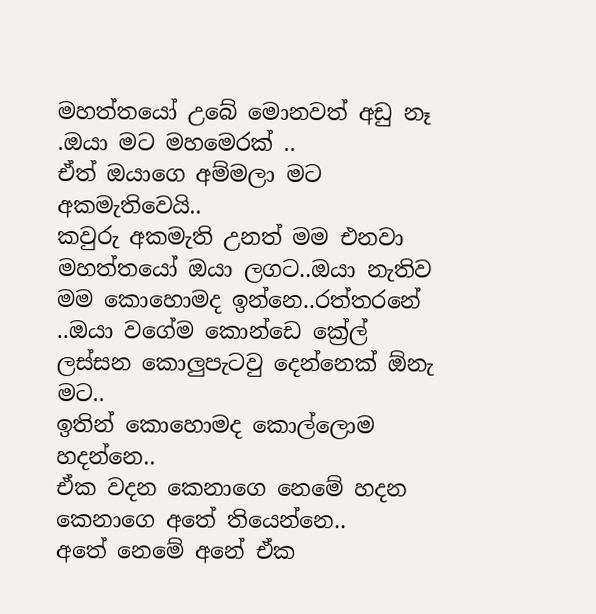මහත්තයෝ උබේ මොනවත් අඩු නෑ .ඔයා මට මහමෙරක් ..
ඒත් ඔයාගෙ අම්මලා මට අකමැතිවෙයි..
කවුරු අකමැති උනත් මම එනවා මහත්තයෝ ඔයා ලගට..ඔයා නැතිව මම කොහොමද ඉන්නෙ..රත්තරනේ ..ඔයා වගේම කොන්ඩෙ ක්‍රේල් ලස්සන කොලුපැටවු දෙන්නෙක් ඕනැ මට..
ඉතින් කොහොමද කොල්ලොම හදන්නෙ..
ඒක වදන කෙනාගෙ නෙමේ හදන කෙනාගෙ අතේ තියෙන්නෙ..
අතේ නෙමේ අනේ ඒක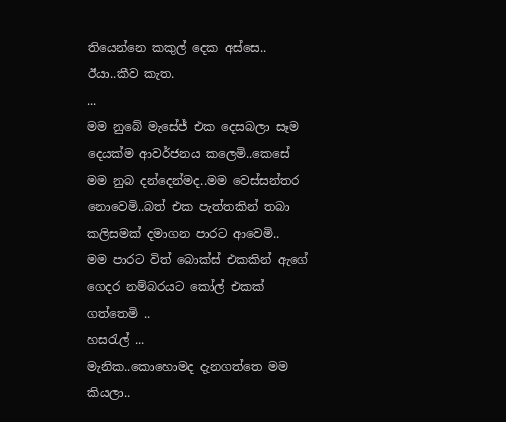තියෙන්නෙ කකුල් දෙක අස්සෙ..
ඊයා..කීව කැත.
...
මම නුබේ මැසේජ් එක දෙසබලා සෑම දෙයක්ම ආවර්ජනය කලෙමි..කෙසේ මම නුබ දන්දෙන්මද..මම වෙස්සන්තර නොවෙමි..බත් එක පැත්තකින් තබා කලිසමක් දමාගන පාරට ආවෙමි..
මම පාරට විත් බොක්ස් එකකින් ඇගේ ගෙදර නම්බරයට කෝල් එකක් ගත්තෙමි ..
හසරැල් ...
මැනික..කොහොමද දැනගත්තෙ මම කියලා..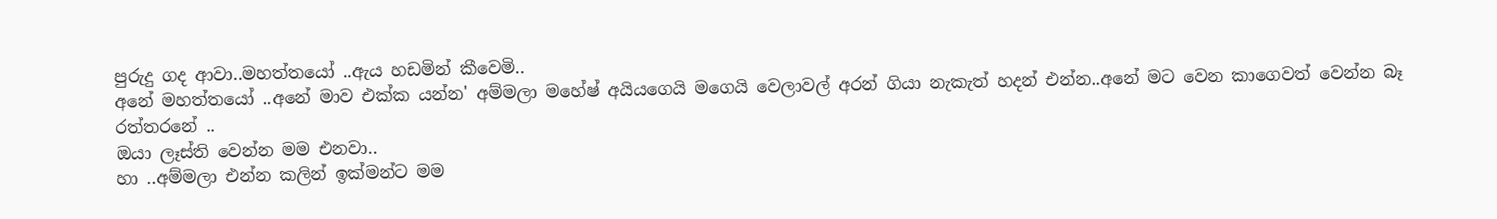පුරුදු ගද ආවා..මහත්තයෝ ..ඇය හඩමින් කීවෙමි..
අනේ මහත්තයෝ ..අනේ මාව එක්ක යන්න' අම්මලා මහේෂ් අයියගෙයි මගෙයි වෙලාවල් අරන් ගියා නැකැත් හදන් එන්න..අනේ මට වෙන කාගෙවත් වෙන්න බෑ රත්තරනේ ..
ඔයා ලෑස්ති වෙන්න මම එනවා..
හා ..අම්මලා එන්න කලින් ඉක්මන්ට මම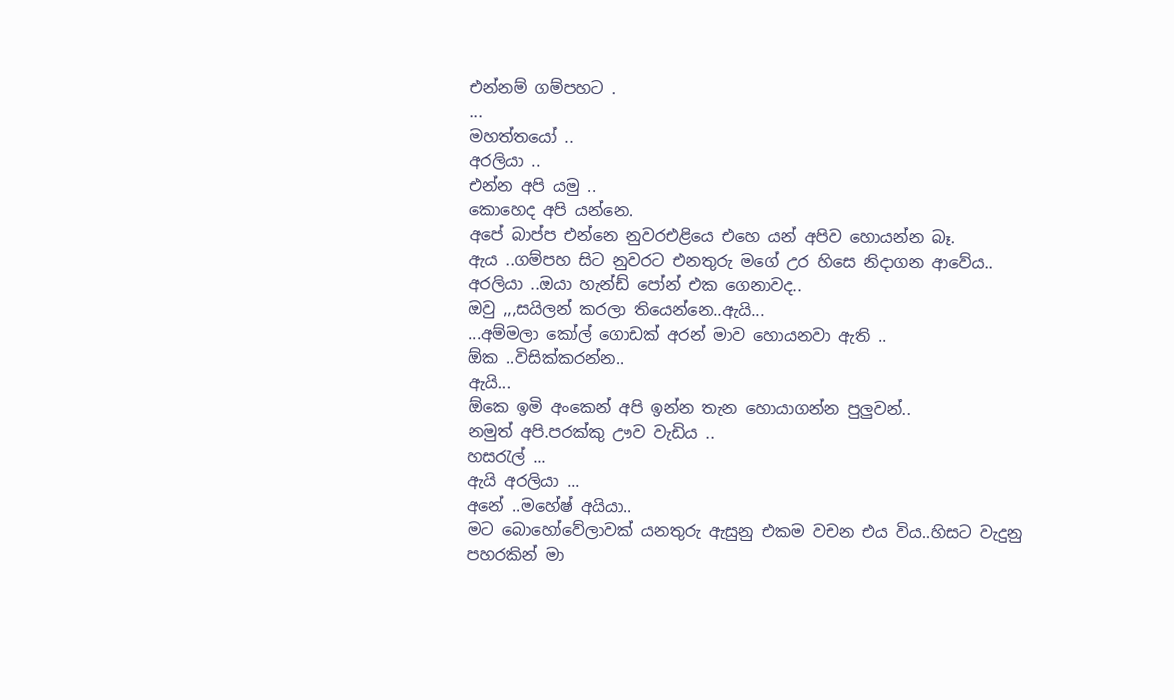එන්නම් ගම්පහට .
...
මහත්තයෝ ..
අරලියා ..
එන්න අපි යමු ..
කොහෙද අපි යන්නෙ.
අපේ බාප්ප එන්නෙ නුවරඑළියෙ එහෙ යන් අපිව හොයන්න බෑ.
ඇය ..ගම්පහ සිට නුවරට එනතුරු මගේ උර හිසෙ නිදාගන ආවේය..
අරලියා ..ඔයා හැන්ඩ් පෝන් එක ගෙනාවද..
ඔවු ,,,සයිලන් කරලා තියෙන්නෙ..ඇයි...
...අම්මලා කෝල් ගොඩක් අරන් මාව හොයනවා ඇති ..
ඕක ..විසික්කරන්න..
ඇයි...
ඕකෙ ඉමි අංකෙන් අපි ඉන්න තැන හොයාගන්න පුලුවන්..
නමුත් අපි.පරක්කු ඌව වැඩිය ..
හසරැල් ...
ඇයි අරලියා ...
අනේ ..මහේෂ් අයියා..
මට බොහෝවේලාවක් යනතුරු ඇසුනු එකම වචන එය විය..හිසට වැදුනු පහරකින් මා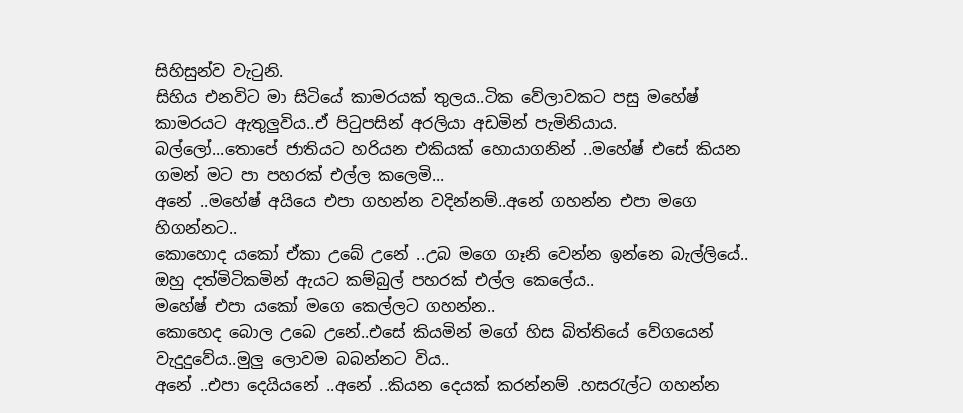සිහිසුන්ව වැටුනි.
සිහිය එනවිට මා සිටියේ කාමරයක් තුලය..ටික වේලාවකට පසු මහේෂ් කාමරයට ඇතුලුවිය..ඒ පිටුපසින් අරලියා අඩමින් පැමිනියාය.
බල්ලෝ...තොපේ ජාතියට හරියන එකියක් හොයාගනින් ..මහේෂ් එසේ කියන ගමන් මට පා පහරක් එල්ල කලෙමි...
අනේ ..මහේෂ් අයියෙ එපා ගහන්න වදින්නම්..අනේ ගහන්න එපා මගෙ හිගන්නට..
කොහොද යකෝ ඒකා උබේ උනේ ..උබ මගෙ ගෑනි වෙන්න ඉන්නෙ බැල්ලියේ..
ඔහු දත්මිටිකමින් ඇයට කම්බුල් පහරක් එල්ල කෙලේය..
මහේෂ් එපා යකෝ මගෙ කෙල්ලට ගහන්න..
කොහෙද බොල උබෙ උනේ..එසේ කියමින් මගේ හිස බිත්තියේ වේගයෙන් වැදුදුවේය..මුලු ලොවම බබන්නට විය..
අනේ ..එපා දෙයියනේ ..අනේ ..කියන දෙයක් කරන්නම් .හසරැල්ට ගහන්න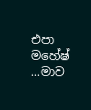එපා මහේෂ් ...මාව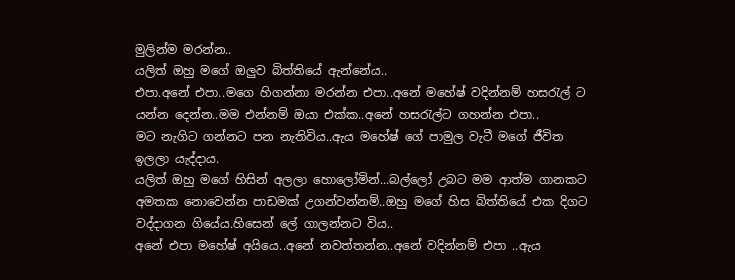මුලින්ම මරන්න..
යලිත් ඔහු මගේ ඔලුව බිත්තියේ ඇන්නේය..
එපා.අනේ එපා..මගෙ හිගන්නා මරන්න එපා..අනේ මහේෂ් වදින්නම් හසරැල් ට යන්න දෙන්න..මම එන්නම් ඔයා එක්ක..අනේ හසරැල්ට ගහන්න එපා..
මට නැගිට ගන්නට පන නැතිවිය..ඇය මහේෂ් ගේ පාමුල වැටී මගේ ජීවිත ඉලලා යැද්දාය.
යලිත් ඔහු මගේ හිසින් අලලා හොලෝමින්...බල්ලෝ උබට මම ආත්ම ගානකට අමතක නොවෙන්න පාඩමක් උගන්වන්නම්..ඔහු මගේ හිස බිත්තියේ එක දිගට වද්දාගන ගියේය.හිසෙන් ලේ ගාලන්නට විය..
අනේ එපා මහේෂ් අයියෙ..අනේ නවත්තන්න..අනේ වදින්නම් එපා ..ඇය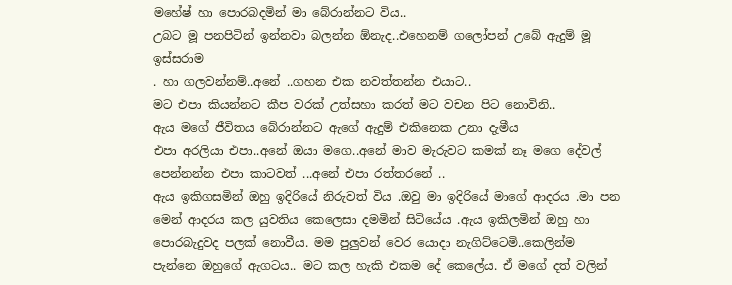මහේෂ් හා පොරබදමින් මා බේරාන්නට විය..
උබට මූ පනපිටින් ඉන්නවා බලන්න ඕනැද..එහෙනම් ගලෝපන් උබේ ඇදුම් මූ ඉස්සරාම
. හා ගලවන්නම්..අනේ ..ගහන එක නවත්තන්න එයාට..
මට එපා කියන්නට කීප වරක් උත්සහා කරත් මට වචන පිට නොවිනි..
ඇය මගේ ජීවිතය බේරාන්නට ඇගේ ඇදුම් එකිනෙක උනා දැමීය
එපා අරලියා එපා..අනේ ඔයා මගෙ..අනේ මාව මැරුවට කමක් නෑ මගෙ දේවල් පෙන්නන්න එපා කාටවත් ...අනේ එපා රත්තරනේ ..
ඇය ඉකිගසමින් ඔහු ඉදිරියේ නිරුවත් විය .ඔවු මා ඉදිරියේ මාගේ ආදරය .මා පන මෙන් ආදරය කල යුවතිය කෙලෙසා දමමින් සිටියේය .ඇය ඉකිලමින් ඔහු හා පොරබැදුවද පලක් නොවීය. මම පුලුවන් වෙර යොදා නැගිට්ටෙමි..කෙලින්ම පැන්නෙ ඔහුගේ ඇගටය.. මට කල හැකි එකම දේ කෙලේය. ඒ මගේ දත් වලින්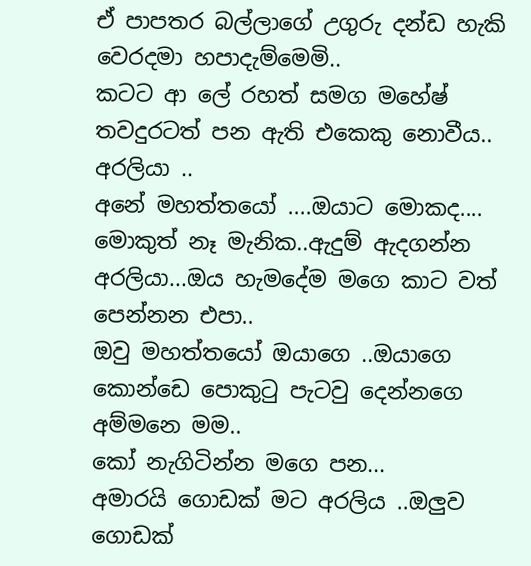ඒ පාපතර බල්ලාගේ උගුරු දන්ඩ හැකි වෙරදමා හපාදැම්මෙමි..
කටට ආ ලේ රහත් සමග මහේෂ් තවදුරටත් පන ඇති එකෙකු නොවීය..
අරලියා ..
අනේ මහත්තයෝ ....ඔයාට මොකද....
මොකුත් නෑ මැනික..ඇදුම් ඇදගන්න අරලියා...ඔය හැමදේම මගෙ කාට වත් පෙන්නන එපා..
ඔවු මහත්තයෝ ඔයාගෙ ..ඔයාගෙ කොන්ඩෙ පොකුටු පැටවු දෙන්නගෙ අම්මනෙ මම..
කෝ නැගිටින්න මගෙ පන...
අමාරයි ගොඩක් මට අරලිය ..ඔලුව ගොඩක්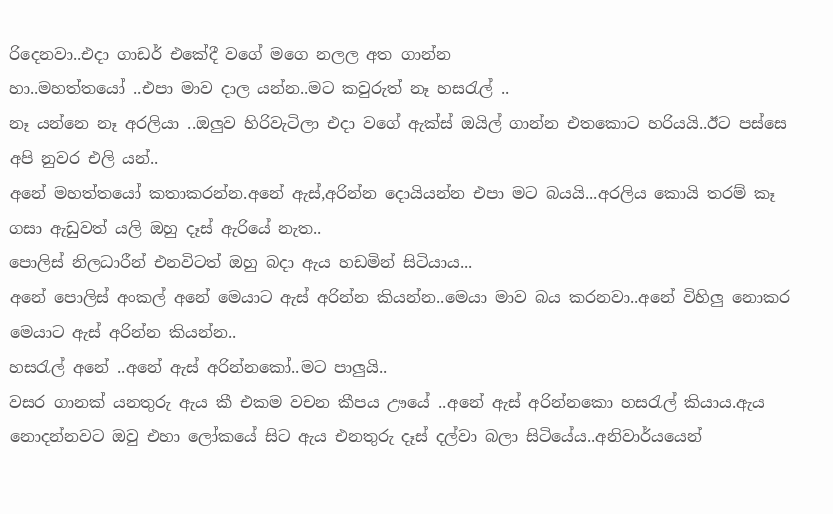රිදෙනවා..එදා ගාඩර් එකේදී වගේ මගෙ නලල අත ගාන්න
හා..මහත්තයෝ ..එපා මාව දාල යන්න..මට කවුරුත් නෑ හසරැල් ..
නෑ යන්නෙ නෑ අරලියා ..ඔලුව හිරිවැටිලා එදා වගේ ඇක්ස් ඔයිල් ගාන්න එතකොට හරියයි..ඊට පස්සෙ අපි නුවර එලි යන්..
අනේ මහත්තයෝ කතාකරන්න.අනේ ඇස්,අරින්න දොයියන්න එපා මට බයයි...අරලිය කොයි තරම් කෑ ගසා ඇඩුවත් යලි ඔහු දෑස් ඇරියේ නැත..
පොලිස් නිලධාරීන් එනවිටත් ඔහු බදා ඇය හඩමින් සිටියාය...
අනේ පොලිස් අංකල් අනේ මෙයාට ඇස් අරින්න කියන්න..මෙයා මාව බය කරනවා..අනේ විහිලු නොකර මෙයාට ඇස් අරින්න කියන්න..
හසරැල් අනේ ..අනේ ඇස් අරින්නකෝ..මට පාලුයි..
වසර ගානක් යනතුරු ඇය කී එකම වචන කීපය ඌයේ ..අනේ ඇස් අරින්නකො හසරැල් කියාය.ඇය නොදන්නවට ඔවු එහා ලෝකයේ සිට ඇය එනතුරු දෑස් දල්වා බලා සිටියේය..අනිවාර්යයෙන්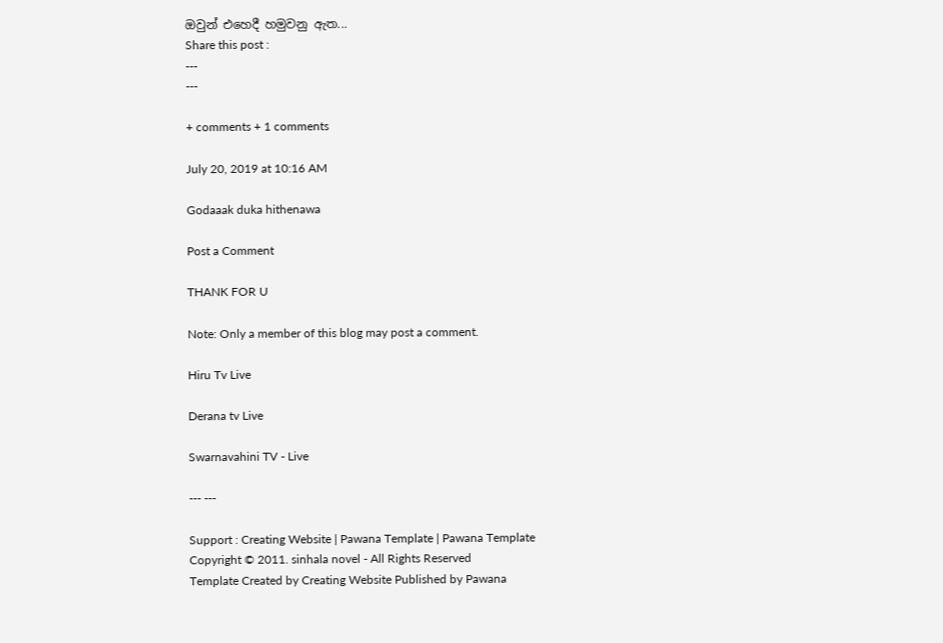ඔවුන් එහෙදී හමුවනු ඇත...
Share this post :
---
---

+ comments + 1 comments

July 20, 2019 at 10:16 AM

Godaaak duka hithenawa

Post a Comment

THANK FOR U

Note: Only a member of this blog may post a comment.

Hiru Tv Live

Derana tv Live

Swarnavahini TV - Live

--- ---

Support : Creating Website | Pawana Template | Pawana Template
Copyright © 2011. sinhala novel - All Rights Reserved
Template Created by Creating Website Published by Pawana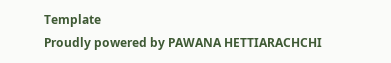Template
Proudly powered by PAWANA HETTIARACHCHI